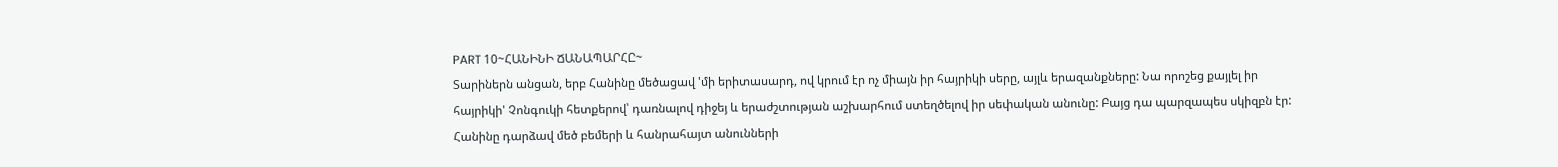PART 10~ՀԱՆԻՆԻ ՃԱՆԱՊԱՐՀԸ~
Տարիներն անցան, երբ Հանինը մեծացավ 'մի երիտասարդ, ով կրում էր ոչ միայն իր հայրիկի սերը, այլև երազանքները: Նա որոշեց քայլել իր հայրիկի' Չոնգուկի հետքերով՝ դառնալով դիջեյ և երաժշտության աշխարհում ստեղծելով իր սեփական անունը: Բայց դա պարզապես սկիզբն էր:
Հանինը դարձավ մեծ բեմերի և հանրահայտ անունների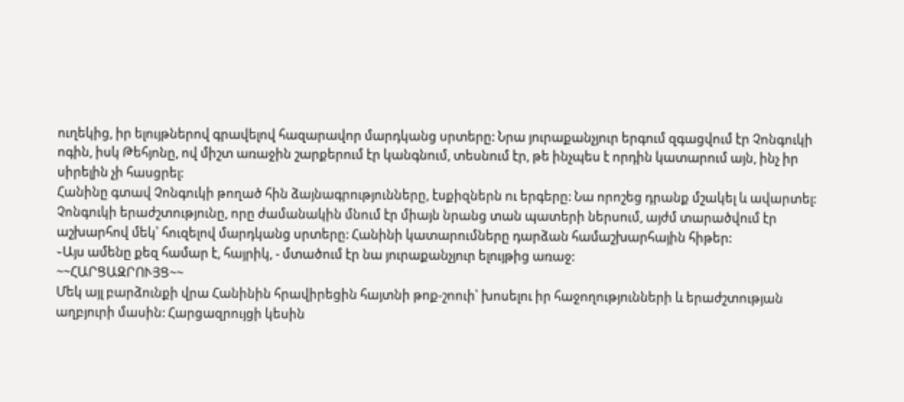ուղեկից, իր ելույթներով գրավելով հազարավոր մարդկանց սրտերը: Նրա յուրաքանչյուր երգում զգացվում էր Չոնգուկի ոգին, իսկ Թեհյոնը, ով միշտ առաջին շարքերում էր կանգնում, տեսնում էր, թե ինչպես է որդին կատարում այն, ինչ իր սիրելին չի հասցրել:
Հանինը գտավ Չոնգուկի թողած հին ձայնագրությունները, էսքիզներն ու երգերը: Նա որոշեց դրանք մշակել և ավարտել: Չոնգուկի երաժշտությունը, որը ժամանակին մնում էր միայն նրանց տան պատերի ներսում, այժմ տարածվում էր աշխարհով մեկ՝ հուզելով մարդկանց սրտերը: Հանինի կատարումները դարձան համաշխարհային հիթեր:
֊Այս ամենը քեզ համար է, հայրիկ, - մտածում էր նա յուրաքանչյուր ելույթից առաջ:
~~ՀԱՐՑԱԶՐՈՒՅՑ~~
Մեկ այլ բարձունքի վրա Հանինին հրավիրեցին հայտնի թոք-շոուի՝ խոսելու իր հաջողությունների և երաժշտության աղբյուրի մասին: Հարցազրույցի կեսին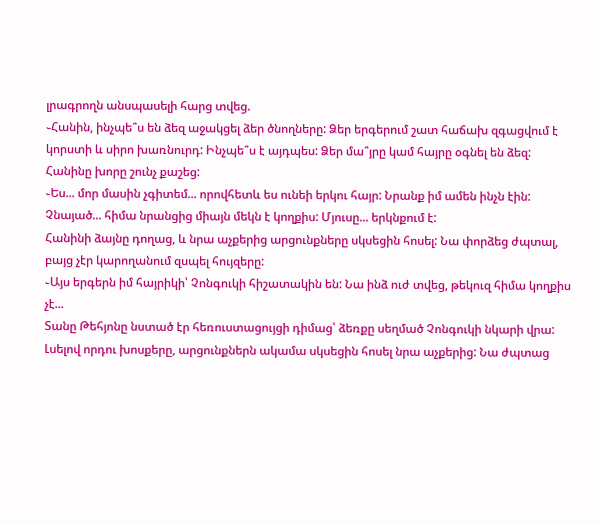լրագրողն անսպասելի հարց տվեց.
֊Հանին, ինչպե՞ս են ձեզ աջակցել ձեր ծնողները: Ձեր երգերում շատ հաճախ զգացվում է կորստի և սիրո խառնուրդ: Ինչպե՞ս է այդպես: Ձեր մա՞յրը կամ հայրը օգնել են ձեզ:
Հանինը խորը շունչ քաշեց:
֊Ես... մոր մասին չգիտեմ... որովհետև ես ունեի երկու հայր: Նրանք իմ ամեն ինչն էին: Չնայած... հիմա նրանցից միայն մեկն է կողքիս: Մյուսը... երկնքում է:
Հանինի ձայնը դողաց, և նրա աչքերից արցունքները սկսեցին հոսել: Նա փորձեց ժպտալ, բայց չէր կարողանում զսպել հույզերը:
֊Այս երգերն իմ հայրիկի՝ Չոնգուկի հիշատակին են: Նա ինձ ուժ տվեց, թեկուզ հիմա կողքիս չէ...
Տանը Թեհյոնը նստած էր հեռուստացույցի դիմաց՝ ձեռքը սեղմած Չոնգուկի նկարի վրա: Լսելով որդու խոսքերը, արցունքներն ակամա սկսեցին հոսել նրա աչքերից: Նա ժպտաց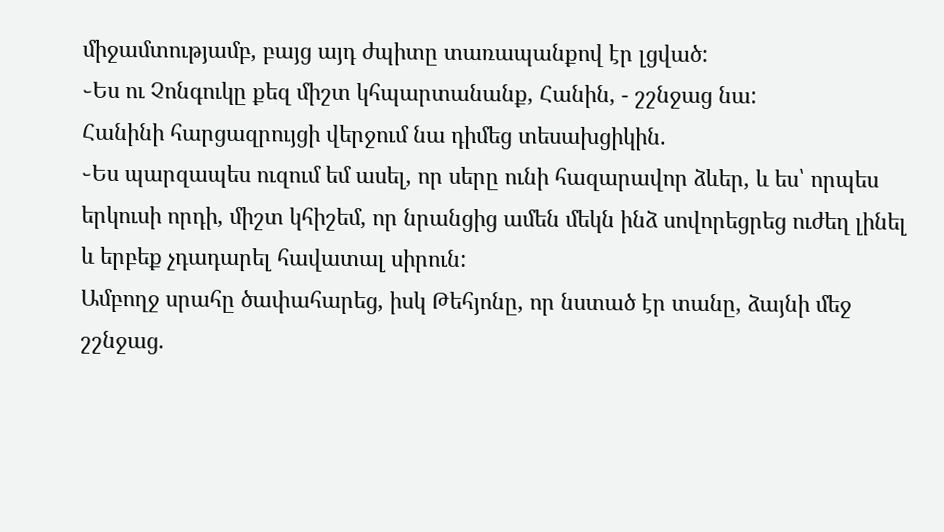միջամտությամբ, բայց այդ ժպիտը տառապանքով էր լցված:
֊Ես ու Չոնգուկը քեզ միշտ կհպարտանանք, Հանին, - շշնջաց նա:
Հանինի հարցազրույցի վերջում նա դիմեց տեսախցիկին.
֊Ես պարզապես ուզում եմ ասել, որ սերը ունի հազարավոր ձևեր, և ես՝ որպես երկուսի որդի, միշտ կհիշեմ, որ նրանցից ամեն մեկն ինձ սովորեցրեց ուժեղ լինել և երբեք չդադարել հավատալ սիրուն:
Ամբողջ սրահը ծափահարեց, իսկ Թեհյոնը, որ նստած էր տանը, ձայնի մեջ շշնջաց.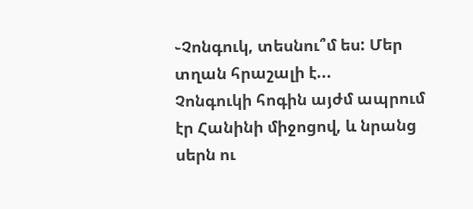֊Չոնգուկ, տեսնու՞մ ես: Մեր տղան հրաշալի է...
Չոնգուկի հոգին այժմ ապրում էր Հանինի միջոցով, և նրանց սերն ու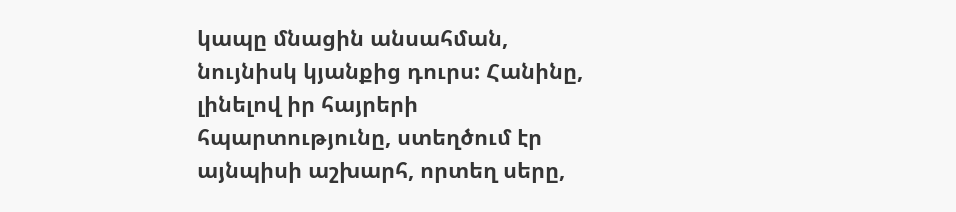կապը մնացին անսահման, նույնիսկ կյանքից դուրս: Հանինը, լինելով իր հայրերի հպարտությունը, ստեղծում էր այնպիսի աշխարհ, որտեղ սերը,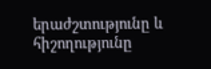երաժշտությունը և հիշողությունը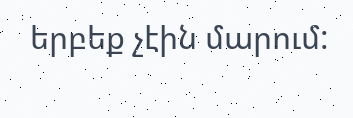երբեք չէին մարում: